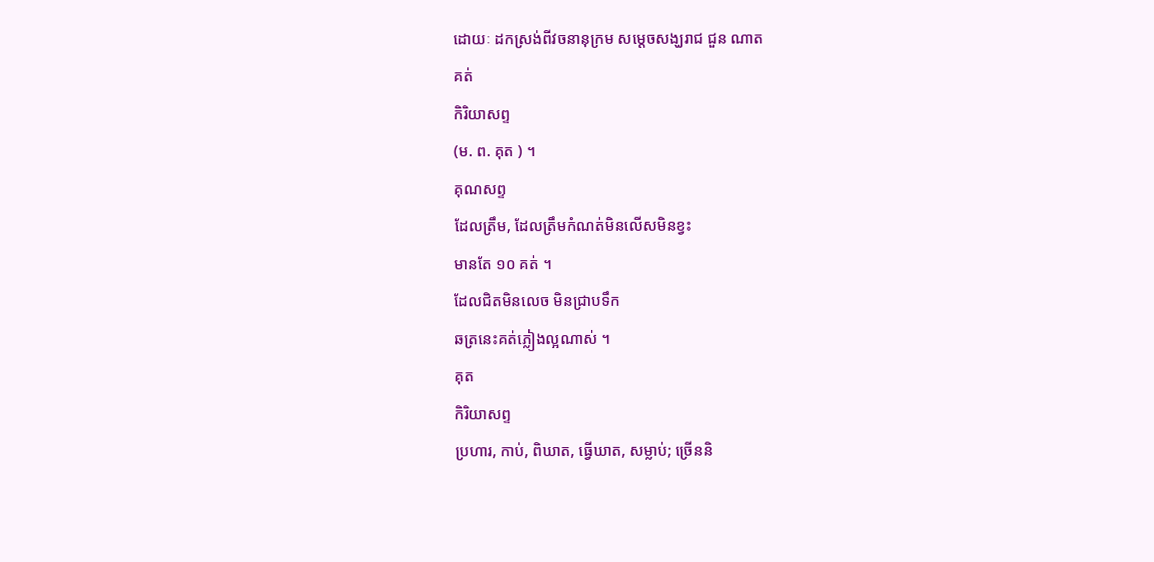ដោយៈ ដកស្រង់ពីវចនានុក្រម សម្តេចសង្ឃរាជ ជួន ណាត
គត់
កិរិយាសព្ទ
(ម. ព. គុត ) ។
គុណសព្ទ
ដែលត្រឹម, ដែលត្រឹមកំណត់មិនលើសមិនខ្វះ
មានតែ ១០ គត់ ។
ដែលជិតមិនលេច មិនជ្រាបទឹក
ឆត្រនេះគត់ភ្លៀងល្អណាស់ ។
គុត
កិរិយាសព្ទ
ប្រហារ, កាប់, ពិឃាត, ធ្វើឃាត, សម្លាប់; ច្រើននិ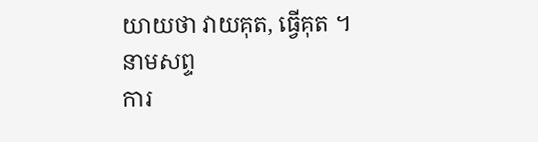យាយថា វាយគុត, ធ្វើគុត ។
នាមសព្ទ
ការ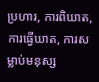ប្រហារ, ការពិឃាត, ការធ្វើឃាត, ការសម្លាប់មនុស្ស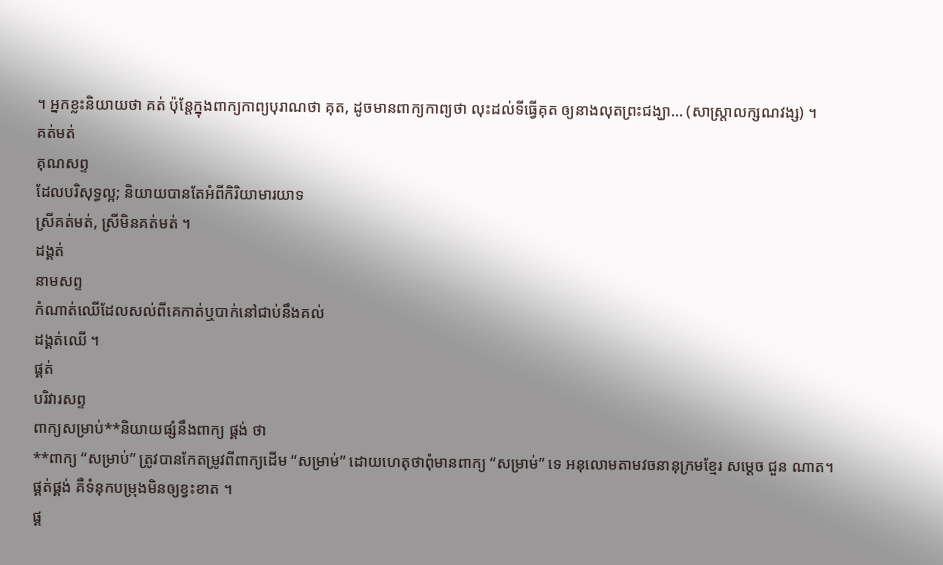។ អ្នកខ្លះនិយាយថា គត់ ប៉ុន្តែក្នុងពាក្យកាព្យបុរាណថា គុត, ដូចមានពាក្យកាព្យថា លុះដល់ទីធ្វើគុត ឲ្យនាងលុតព្រះជង្ឃា… (សាស្ត្រាលក្សណវង្ស) ។
គត់មត់
គុណសព្ទ
ដែលបរិសុទ្ធល្អ; និយាយបានតែអំពីកិរិយាមារយាទ
ស្រីគត់មត់, ស្រីមិនគត់មត់ ។
ដង្គត់
នាមសព្ទ
កំណាត់ឈើដែលសល់ពីគេកាត់ឬបាក់នៅជាប់នឹងគល់
ដង្គត់ឈើ ។
ផ្គត់
បរិវារសព្ទ
ពាក្យសម្រាប់**និយាយផ្សំនឹងពាក្យ ផ្គង់ ថា
**ពាក្យ “សម្រាប់” ត្រូវបានកែតម្រូវពីពាក្យដើម “សម្រាម់” ដោយហេតុថាពុំមានពាក្យ “សម្រាម់” ទេ អនុលោមតាមវចនានុក្រមខ្មែរ សម្ដេច ជួន ណាត។
ផ្គត់ផ្គង់ គឺទំនុកបម្រុងមិនឲ្យខ្វះខាត ។
ផ្គ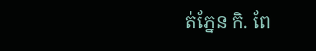ត់ភ្នែន កិ. ពែ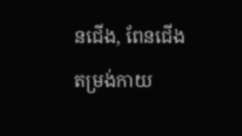នជើង, ពែនជើងតម្រង់កាយ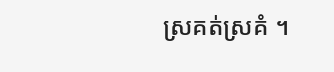ស្រគត់ស្រគំ ។